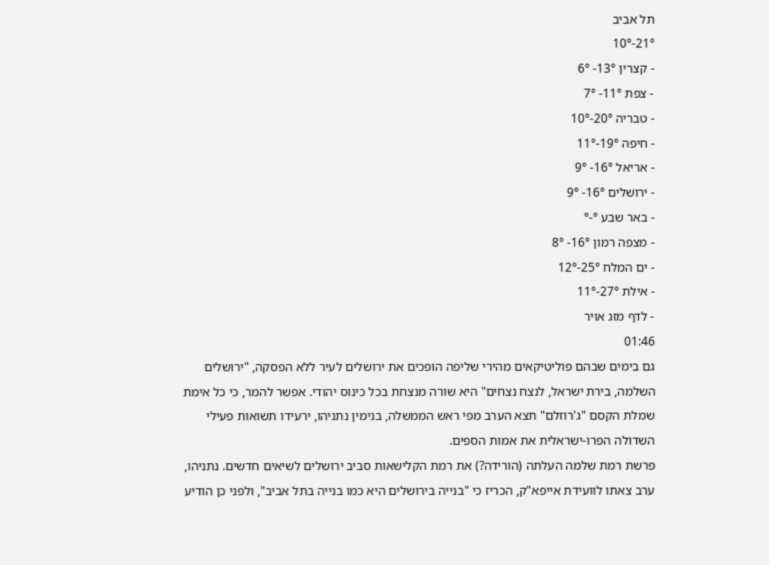תל אביב
21°-10°
- קצרין 13°- 6°
- צפת 11°- 7°
- טבריה 20°-10°
- חיפה 19°-11°
- אריאל 16°- 9°
- ירושלים 16°- 9°
- באר שבע °-°
- מצפה רמון 16°- 8°
- ים המלח 25°-12°
- אילת 27°-11°
- לדף מזג אויר
01:46
גם בימים שבהם פוליטיקאים מהירי שליפה הופכים את ירושלים לעיר ללא הפסקה, "ירושלים השלמה, בירת ישראל, לנצח נצחים" היא שורה מנצחת בכל כינוס יהודי. אפשר להמר, כי כל אימת שמלת הקסם "ג'רוזלם" תצא הערב מפי ראש הממשלה, בנימין נתניהו, ירעידו תשואות פעילי השדולה הפרו-ישראלית את אמות הספים.
פרשת רמת שלמה העלתה (הורידה?) את רמת הקלישאות סביב ירושלים לשיאים חדשים. נתניהו, ערב צאתו לוועידת אייפא"ק, הכריז כי "בנייה בירושלים היא כמו בנייה בתל אביב", ולפני כן הודיע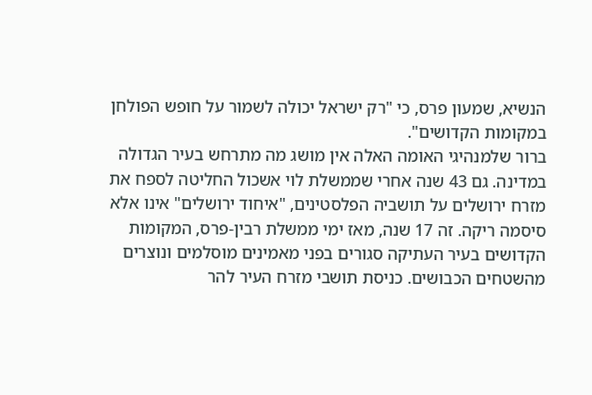הנשיא, שמעון פרס, כי "רק ישראל יכולה לשמור על חופש הפולחן במקומות הקדושים".
ברור שלמנהיגי האומה האלה אין מושג מה מתרחש בעיר הגדולה במדינה. גם 43 שנה אחרי שממשלת לוי אשכול החליטה לספח את מזרח ירושלים על תושביה הפלסטינים, "איחוד ירושלים" אינו אלא סיסמה ריקה. זה 17 שנה, מאז ימי ממשלת רבין-פרס, המקומות הקדושים בעיר העתיקה סגורים בפני מאמינים מוסלמים ונוצרים מהשטחים הכבושים. כניסת תושבי מזרח העיר להר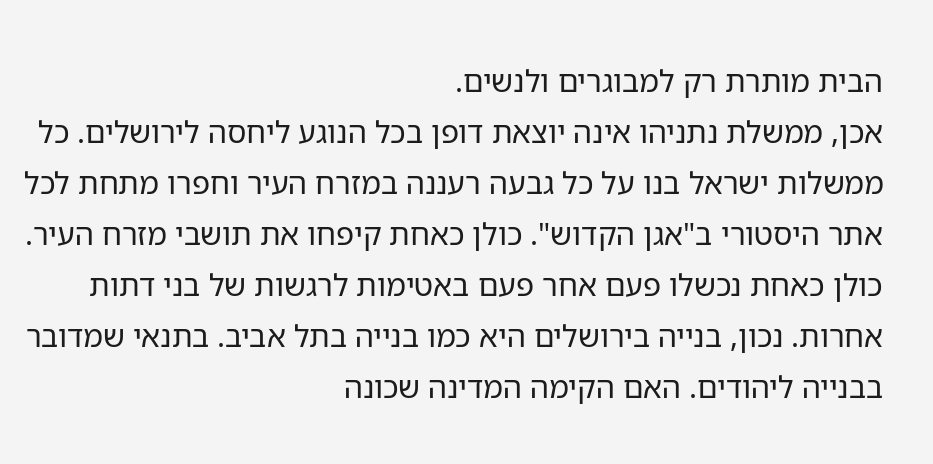הבית מותרת רק למבוגרים ולנשים.
אכן, ממשלת נתניהו אינה יוצאת דופן בכל הנוגע ליחסה לירושלים. כל ממשלות ישראל בנו על כל גבעה רעננה במזרח העיר וחפרו מתחת לכל אתר היסטורי ב"אגן הקדוש". כולן כאחת קיפחו את תושבי מזרח העיר. כולן כאחת נכשלו פעם אחר פעם באטימות לרגשות של בני דתות אחרות. נכון, בנייה בירושלים היא כמו בנייה בתל אביב. בתנאי שמדובר בבנייה ליהודים. האם הקימה המדינה שכונה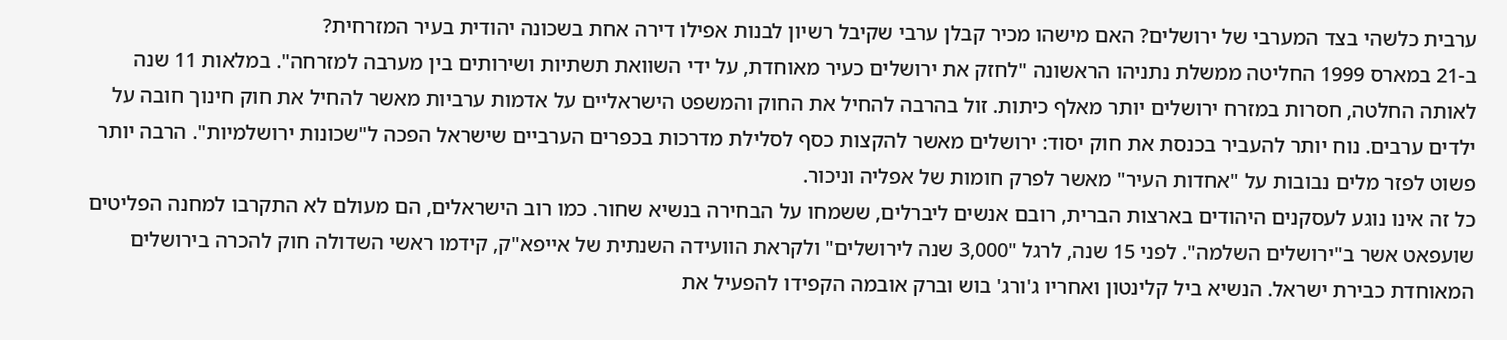ערבית כלשהי בצד המערבי של ירושלים? האם מישהו מכיר קבלן ערבי שקיבל רשיון לבנות אפילו דירה אחת בשכונה יהודית בעיר המזרחית?
ב-21 במארס 1999 החליטה ממשלת נתניהו הראשונה "לחזק את ירושלים כעיר מאוחדת, על ידי השוואת תשתיות ושירותים בין מערבה למזרחה". במלאות 11 שנה לאותה החלטה, חסרות במזרח ירושלים יותר מאלף כיתות. זול בהרבה להחיל את החוק והמשפט הישראליים על אדמות ערביות מאשר להחיל את חוק חינוך חובה על ילדים ערבים. נוח יותר להעביר בכנסת את חוק יסוד: ירושלים מאשר להקצות כסף לסלילת מדרכות בכפרים הערביים שישראל הפכה ל"שכונות ירושלמיות". הרבה יותר פשוט לפזר מלים נבובות על "אחדות העיר" מאשר לפרק חומות של אפליה וניכור.
כל זה אינו נוגע לעסקנים היהודים בארצות הברית, רובם אנשים ליברלים, ששמחו על הבחירה בנשיא שחור. כמו רוב הישראלים, הם מעולם לא התקרבו למחנה הפליטים שועפאט אשר ב"ירושלים השלמה". לפני 15 שנה, לרגל "3,000 שנה לירושלים" ולקראת הוועידה השנתית של אייפא"ק, קידמו ראשי השדולה חוק להכרה בירושלים המאוחדת כבירת ישראל. הנשיא ביל קלינטון ואחריו ג'ורג' בוש וברק אובמה הקפידו להפעיל את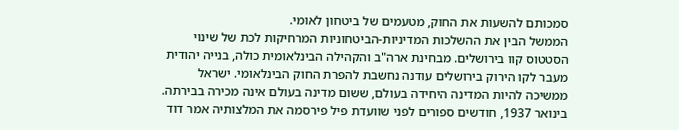סמכותם להשעות את החוק, מטעמים של ביטחון לאומי.
הממשל הבין את ההשלכות המדיניות-הביטחוניות המרחיקות לכת של שינוי הסטטוס קוו בירושלים. מבחינת ארה"ב והקהילה הבינלאומית כולה, בנייה יהודית מעבר לקו הירוק בירושלים עודנה נחשבת להפרת החוק הבינלאומי. ישראל ממשיכה להיות המדינה היחידה בעולם, ששום מדינה בעולם אינה מכירה בבירתה.
בינואר 1937, חודשים ספורים לפני שוועדת פיל פירסמה את המלצותיה אמר דוד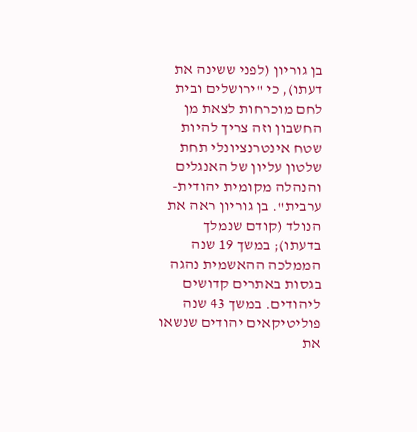בן גוריון (לפני ששינה את דעתו), כי "ירושלים ובית לחם מוכרחות לצאת מן החשבון וזה צריך להיות שטח אינטרנציונלי תחת שלטון עליון של האנגלים והנהלה מקומית יהודית-ערבית". בן גוריון ראה את הנולד (קודם שנמלך בדעתו); במשך 19 שנה הממלכה ההאשמית נהגה בגסות באתרים קדושים ליהודים. במשך 43 שנה פוליטיקאים יהודים שנשאו את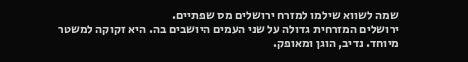שמה לשווא שילמו למזרח ירושלים מס שפתיים.
ירושלים המזרחית גדולה על שני העמים היושבים בה. היא זקוקה למשטר מיוחד. נדיב, הוגן ומאופק.